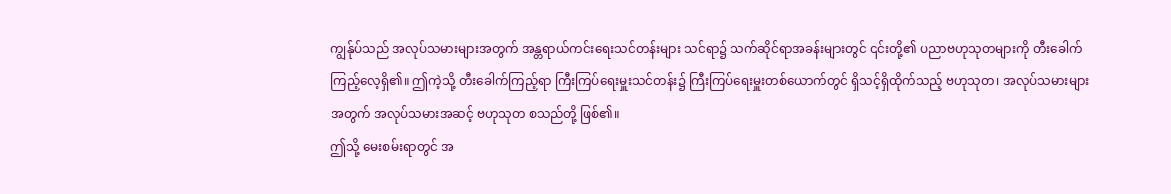ကျွန်ုပ်သည် အလုပ်သမားများအတွက် အန္တရာယ်ကင်းရေးသင်တန်းများ သင်ရာ၌ သက်ဆိုင်ရာအခန်းများတွင် ၎င်းတို့၏ ပညာဗဟုသုတများကို တီးခေါက်ကြည့်လေ့ရှိ၏။ ဤကဲ့သို့ တီးခေါက်ကြည့်ရာ ကြီးကြပ်ရေးမှူးသင်တန်း၌ ကြီးကြပ်ရေးမှူးတစ်ယောက်တွင် ရှိသင့်ရှိထိုက်သည့် ဗဟုသုတ၊ အလုပ်သမားများအတွက် အလုပ်သမားအဆင့် ဗဟုသုတ စသည်တို့ ဖြစ်၏။
ဤသို့ မေးစမ်းရာတွင် အ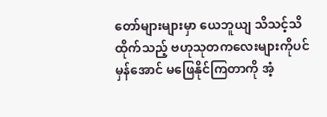တော်များများမှာ ယေဘူယျ သိသင့်သိထိုက်သည့် ဗဟုသုတကလေးများကိုပင် မှန်အောင် မဖြေနိုင်ကြတာကို အံ့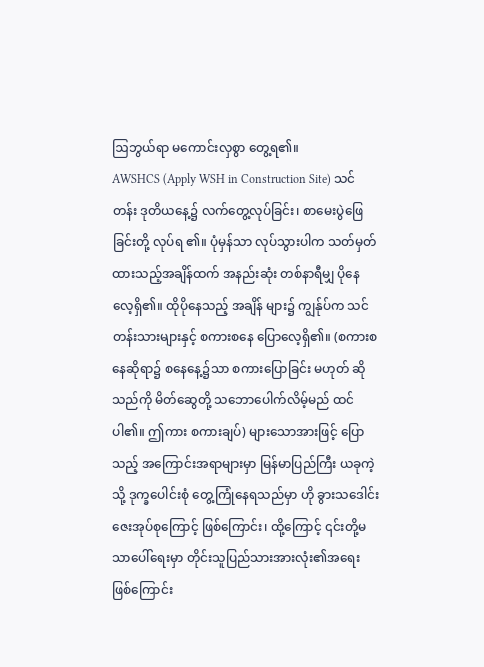ဩဘွယ်ရာ မကောင်းလှစွာ တွေ့ရ၏။
AWSHCS (Apply WSH in Construction Site) သင်တန်း ဒုတိယနေ့၌ လက်တွေ့လုပ်ခြင်း၊ စာမေးပွဲဖြေခြင်းတို့ လုပ်ရ ၏။ ပုံမှန်သာ လုပ်သွားပါက သတ်မှတ်ထားသည့်အချိန်ထက် အနည်းဆုံး တစ်နာရီမျှ ပိုနေလေ့ရှိ၏။ ထိုပိုနေသည့် အချိန် များ၌ ကျွန်ုပ်က သင်တန်းသားများနှင့် စကားစနေ ပြောလေ့ရှိ၏။ (စကားစနေဆိုရာ၌ စနေနေ့၌သာ စကားပြောခြင်း မဟုတ် ဆိုသည်ကို မိတ်ဆွေတို့ သဘောပေါက်လိမ့်မည် ထင်ပါ၏။ ဤကား စကားချပ်) များသောအားဖြင့် ပြောသည့် အကြောင်းအရာများမှာ မြန်မာပြည်ကြီး ယခုကဲ့သို့ ဒုက္ခပေါင်းစုံ တွေ့ကြုံနေရသည်မှာ ဟို ခွားသဒေါင်းဇေးအုပ်စုကြောင့် ဖြစ်ကြောင်း၊ ထို့ကြောင့် ၎င်းတို့မသာပေါ်ရေးမှာ တိုင်းသူပြည်သားအားလုံး၏အရေး ဖြစ်ကြောင်း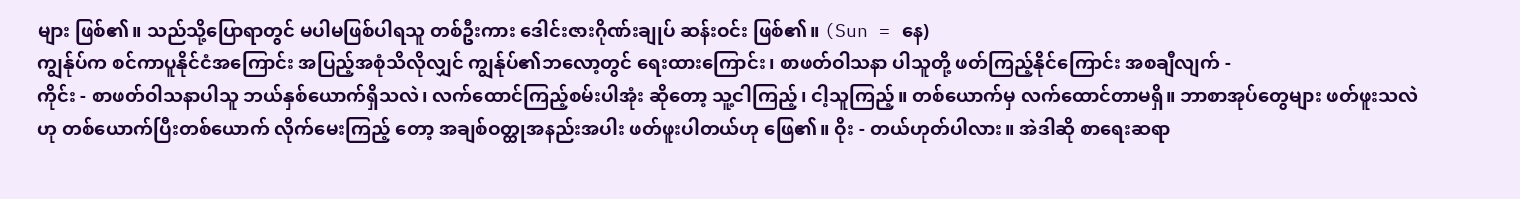များ ဖြစ်၏။ သည်သို့ပြောရာတွင် မပါမဖြစ်ပါရသူ တစ်ဦးကား ဒေါင်းဇားဂိုဏ်းချုပ် ဆန်းဝင်း ဖြစ်၏။ (Sun = နေ)
ကျွန်ုပ်က စင်ကာပူနိုင်ငံအကြောင်း အပြည့်အစုံသိလိုလျှင် ကျွန်ုပ်၏ဘလော့တွင် ရေးထားကြောင်း၊ စာဖတ်ဝါသနာ ပါသူတို့ ဖတ်ကြည့်နိုင်ကြောင်း အစချီလျက် -
ကိုင်း - စာဖတ်ဝါသနာပါသူ ဘယ်နှစ်ယောက်ရှိသလဲ၊ လက်ထောင်ကြည့်စမ်းပါအုံး ဆိုတော့ သူ့ငါကြည့်၊ ငါ့သူကြည့်။ တစ်ယောက်မှ လက်ထောင်တာမရှိ။ ဘာစာအုပ်တွေများ ဖတ်ဖူးသလဲဟု တစ်ယောက်ပြီးတစ်ယောက် လိုက်မေးကြည့် တော့ အချစ်ဝတ္ထုအနည်းအပါး ဖတ်ဖူးပါတယ်ဟု ဖြေ၏။ ဝိုး - တယ်ဟုတ်ပါလား။ အဲဒါဆို စာရေးဆရာ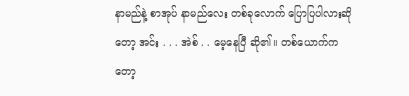နာမည်နဲ့ စာအုပ် နာမည်လေး တစ်ခုလောက် ပြောပြပါလားဆိုတော့ အင်း . . . အဲစ် . . မေ့နေပြီ ဆို၏။ တစ်ယောက်ကတော့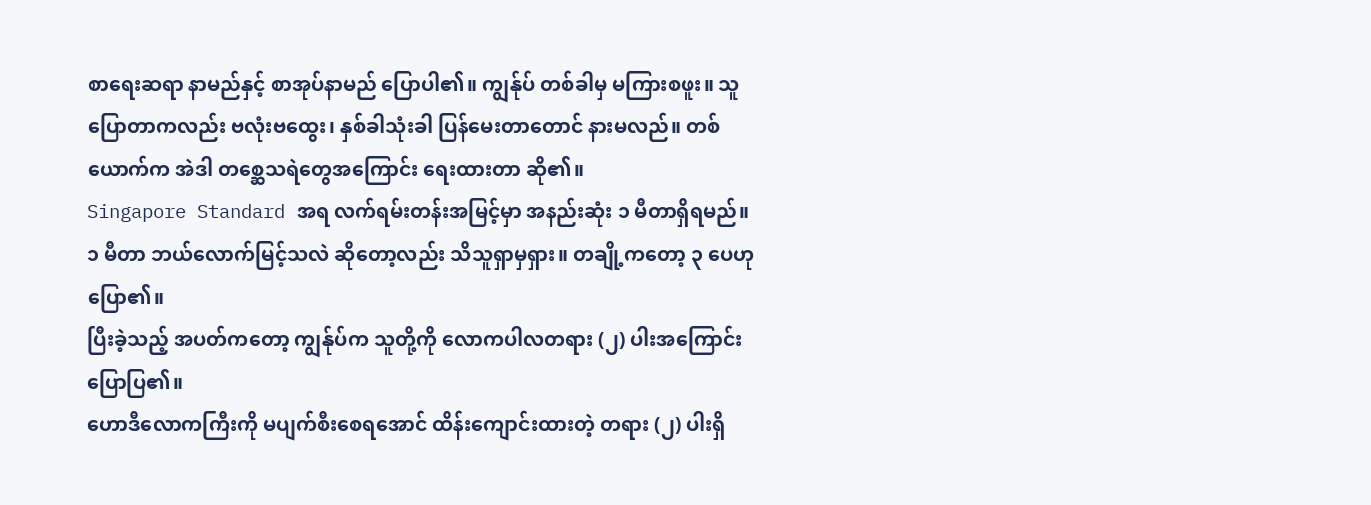စာရေးဆရာ နာမည်နှင့် စာအုပ်နာမည် ပြောပါ၏။ ကျွန်ုပ် တစ်ခါမှ မကြားစဖူး။ သူပြောတာကလည်း ဗလုံးဗထွေး၊ နှစ်ခါသုံးခါ ပြန်မေးတာတောင် နားမလည်။ တစ်ယောက်က အဲဒါ တစ္ဆေသရဲတွေအကြောင်း ရေးထားတာ ဆို၏။
Singapore Standard အရ လက်ရမ်းတန်းအမြင့်မှာ အနည်းဆုံး ၁ မီတာရှိရမည်။ ၁ မီတာ ဘယ်လောက်မြင့်သလဲ ဆိုတော့လည်း သိသူရှာမှရှား။ တချို့ကတော့ ၃ ပေဟု ပြော၏။
ပြီးခဲ့သည့် အပတ်ကတော့ ကျွန်ုပ်က သူတို့ကို လောကပါလတရား (၂) ပါးအကြောင်း ပြောပြ၏။
ဟောဒီလောကကြီးကို မပျက်စီးစေရအောင် ထိန်းကျောင်းထားတဲ့ တရား (၂) ပါးရှိ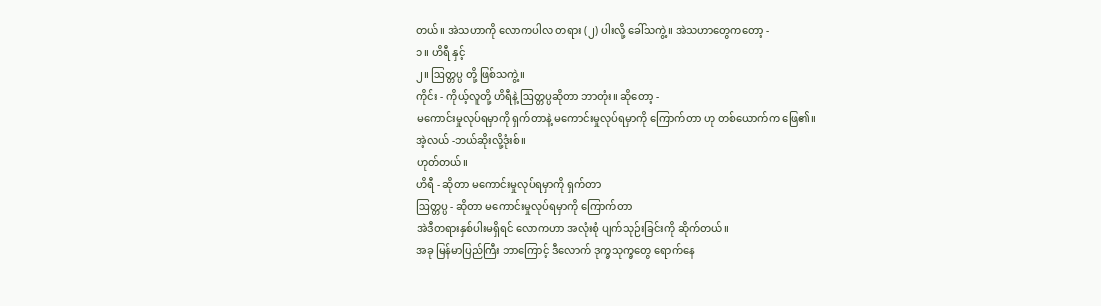တယ်။ အဲသဟာကို လောကပါလ တရား (၂) ပါးလို့ ခေါ်သကွဲ့။ အဲသဟာတွေကတော့ -
၁။ ဟိရီ နှင့်
၂။ ဩတ္တပ္ပ တို့ ဖြစ်သကွဲ့။
ကိုင်း - ကိုယ့်လူတို့ ဟိရီနဲ့ ဩတ္တပ္ပဆိုတာ ဘာတုံး။ ဆိုတော့ -
မကောင်းမှုလုပ်ရမှာကို ရှက်တာနဲ့ မကောင်းမှုလုပ်ရမှာကို ကြောက်တာ ဟု တစ်ယောက်က ဖြေ၏။
အဲ့လယ် -ဘယ်ဆိုးလို့ဒုံးစ်။
ဟုတ်တယ်။
ဟိရီ - ဆိုတာ မကောင်းမှုလုပ်ရမှာကို ရှက်တာ
ဩတ္တပ္ပ - ဆိုတာ မကောင်းမှုလုပ်ရမှာကို ကြောက်တာ
အဲဒီတရားနှစ်ပါးမရှိရင် လောကဟာ အလုံးစုံ ပျက်သုဉ်းခြင်းကို ဆိုက်တယ်။
အခု မြန်မာပြည်ကြီး ဘာကြောင့် ဒီလောက် ဒုက္ခသုက္ခတွေ ရောက်နေ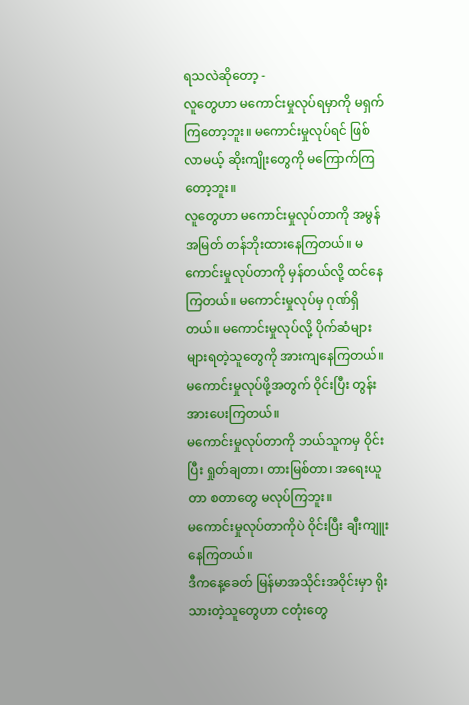ရသလဲဆိုတော့ -
လူတွေဟာ မကောင်းမှုလုပ်ရမှာကို မရှက်ကြတော့ဘူး။ မကောင်းမှုလုပ်ရင် ဖြစ်လာမယ့် ဆိုးကျိုးတွေကို မကြောက်ကြ တော့ဘူး။
လူတွေဟာ မကောင်းမှုလုပ်တာကို အမွန်အမြတ် တန်ဘိုးထားနေကြတယ်။ မကောင်းမှုလုပ်တာကို မှန်တယ်လို့ ထင်နေ ကြတယ်။ မကောင်းမှုလုပ်မှ ဂုဏ်ရှိတယ်။ မကောင်းမှုလုပ်လို့ ပိုက်ဆံများများရတဲ့သူတွေကို အားကျနေကြတယ်။ မကောင်းမှုလုပ်ဖို့အတွက် ဝိုင်းပြီး တွန်းအားပေးကြတယ်။
မကောင်းမှုလုပ်တာကို ဘယ်သူကမှ ဝိုင်းပြီး ရှုတ်ချတာ၊ တားမြစ်တာ၊ အရေးယူတာ စတာတွေ မလုပ်ကြဘူး။
မကောင်းမှုလုပ်တာကိုပဲ ဝိုင်းပြီး ချီးကျူးနေကြတယ်။
ဒီကနေ့ခေတ် မြန်မာအသိုင်းအဝိုင်းမှာ ရိုးသားတဲ့သူတွေဟာ ငတုံးတွေ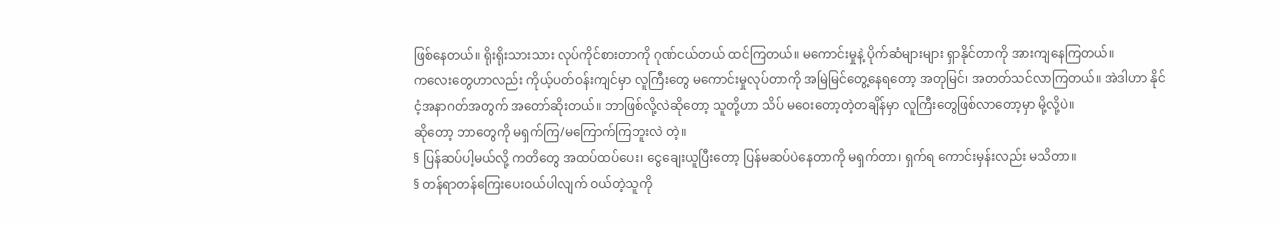ဖြစ်နေတယ်။ ရိုးရိုးသားသား လုပ်ကိုင်စားတာကို ဂုဏ်ငယ်တယ် ထင်ကြတယ်။ မကောင်းမှုနဲ့ ပိုက်ဆံများများ ရှာနိုင်တာကို အားကျနေကြတယ်။
ကလေးတွေဟာလည်း ကိုယ့်ပတ်ဝန်းကျင်မှာ လူကြီးတွေ မကောင်းမှုလုပ်တာကို အမြဲမြင်တွေ့နေရတော့ အတုမြင်၊ အတတ်သင်လာကြတယ်။ အဲဒါဟာ နိုင်ငံ့အနာဂတ်အတွက် အတော်ဆိုးတယ်။ ဘာဖြစ်လို့လဲဆိုတော့ သူတို့ဟာ သိပ် မဝေးတော့တဲ့တချိန်မှာ လူကြီးတွေဖြစ်လာတော့မှာ မို့လို့ပဲ။
ဆိုတော့ ဘာတွေကို မရှက်ကြ/မကြောက်ကြဘူးလဲ တဲ့။
§ ပြန်ဆပ်ပါ့မယ်လို့ ကတိတွေ အထပ်ထပ်ပေး၊ ငွေချေးယူပြီးတော့ ပြန်မဆပ်ပဲနေတာကို မရှက်တာ၊ ရှက်ရ ကောင်းမှန်းလည်း မသိတာ။
§ တန်ရာတန်ကြေးပေးဝယ်ပါလျက် ဝယ်တဲ့သူကို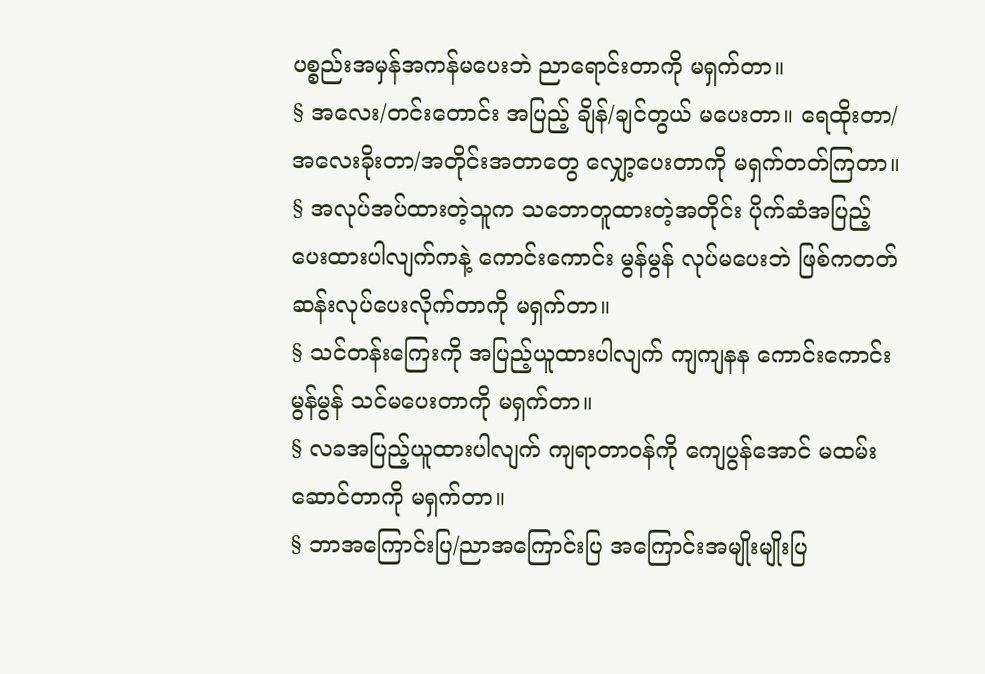ပစ္စည်းအမှန်အကန်မပေးဘဲ ညာရောင်းတာကို မရှက်တာ။
§ အလေး/တင်းတောင်း အပြည့် ချိန်/ချင်တွယ် မပေးတာ။ ရေထိုးတာ/အလေးခိုးတာ/အတိုင်းအတာတွေ လျှော့ပေးတာကို မရှက်တတ်ကြတာ။
§ အလုပ်အပ်ထားတဲ့သူက သဘောတူထားတဲ့အတိုင်း ပိုက်ဆံအပြည့်ပေးထားပါလျက်ကနဲ့ ကောင်းကောင်း မွန်မွန် လုပ်မပေးဘဲ ဖြစ်ကတတ်ဆန်းလုပ်ပေးလိုက်တာကို မရှက်တာ။
§ သင်တန်းကြေးကို အပြည့်ယူထားပါလျက် ကျကျနန ကောင်းကောင်းမွန်မွန် သင်မပေးတာကို မရှက်တာ။
§ လခအပြည့်ယူထားပါလျက် ကျရာတာဝန်ကို ကျေပွန်အောင် မထမ်းဆောင်တာကို မရှက်တာ။
§ ဘာအကြောင်းပြ/ညာအကြောင်းပြ အကြောင်းအမျိုးမျိုးပြ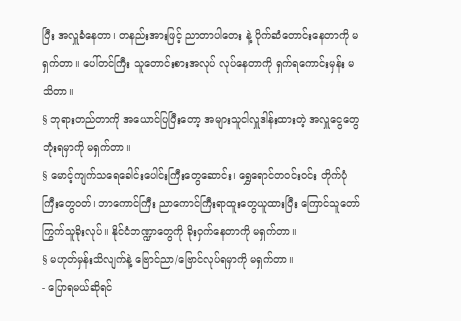ပြီး အလှူခံနေတာ၊ တနည်းအားဖြင့် ညာတာပါတေး နဲ့ ပိုက်ဆံတောင်းနေတာကို မရှက်တာ။ ပေါ်တင်ကြီး သူတောင်းစားအလုပ် လုပ်နေတာကို ရှက်ရကောင်းမှန်း မသိတာ။
§ ဘုရားတည်တာကို အယောင်ပြပြီးတော့ အများသူငါလှူဒါန်းထားတဲ့ အလှူငွေတွေ ဘုံးရမှာကို မရှက်တာ။
§ မောင့်ကျက်သရေခေါင်းပေါင်းကြီးတွေဆောင်း၊ ရွှေရောင်တဝင်းဝင်း တိုက်ပုံကြီးတွေဝတ်၊ ဘာကောင်ကြီး ညာကောင်ကြီးရာထူးတွေယူထားပြီး ကြောင်သူတော် ကြွက်သူခိုးလုပ်။ နိုင်ငံဘဏ္ဍာတွေကို ခိုးဝှက်နေတာကို မရှက်တာ။
§ မဟုတ်မှန်းသိလျက်နဲ့ ဗြောင်ညာ/ဗြောင်လုပ်ရမှာကို မရှက်တာ။
- ပြောရမယ်ဆိုရင်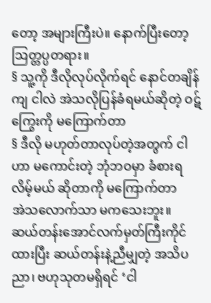တော့ အများကြီးပဲ။ နောက်ပြီးတော့ ဩတ္တပ္ပတရား။
§ သူ့ကို ဒီလိုလုပ်လိုက်ရင် နောင်တချိန်ကျ ငါလဲ အဲသလိုပြန်ခံရမယ်ဆိုတဲ့ ဝဋ်ကြွေးကို မကြောက်တာ
§ ဒီလို မဟုတ်တာလုပ်တဲ့အတွက် ငါဟာ မကောင်းတဲ့ ဘုံဘဝမှာ ခံစားရလိမ့်မယ် ဆိုတာကို မကြောက်တာ
အဲသလောက်သာ မကသေးဘူး။
ဆယ်တန်းအောင်လက်မှတ်ကြီးကိုင်ထားပြီး ဆယ်တန်းနဲ့ညီမျှတဲ့ အသိပညာ၊ ဗဟုသုတမရှိရင် ‘ငါ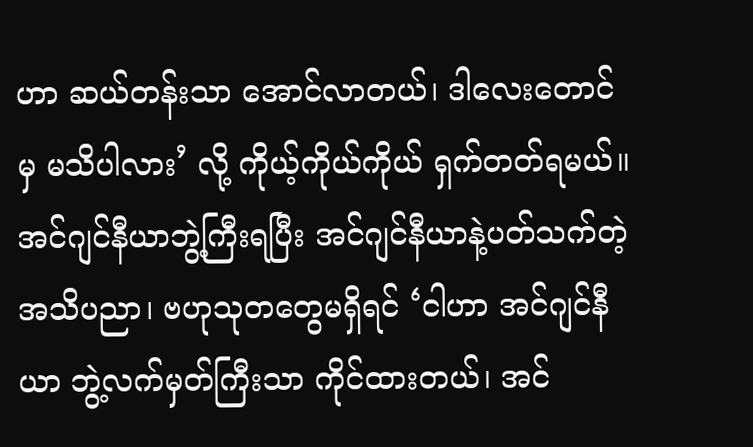ဟာ ဆယ်တန်းသာ အောင်လာတယ်၊ ဒါလေးတောင်မှ မသိပါလား’ လို့ ကိုယ့်ကိုယ်ကိုယ် ရှက်တတ်ရမယ်။
အင်ဂျင်နီယာဘွဲ့ကြီးရပြီး အင်ဂျင်နီယာနဲ့ပတ်သက်တဲ့ အသိပညာ၊ ဗဟုသုတတွေမရှိရင် ‘ငါဟာ အင်ဂျင်နီယာ ဘွဲ့လက်မှတ်ကြီးသာ ကိုင်ထားတယ်၊ အင်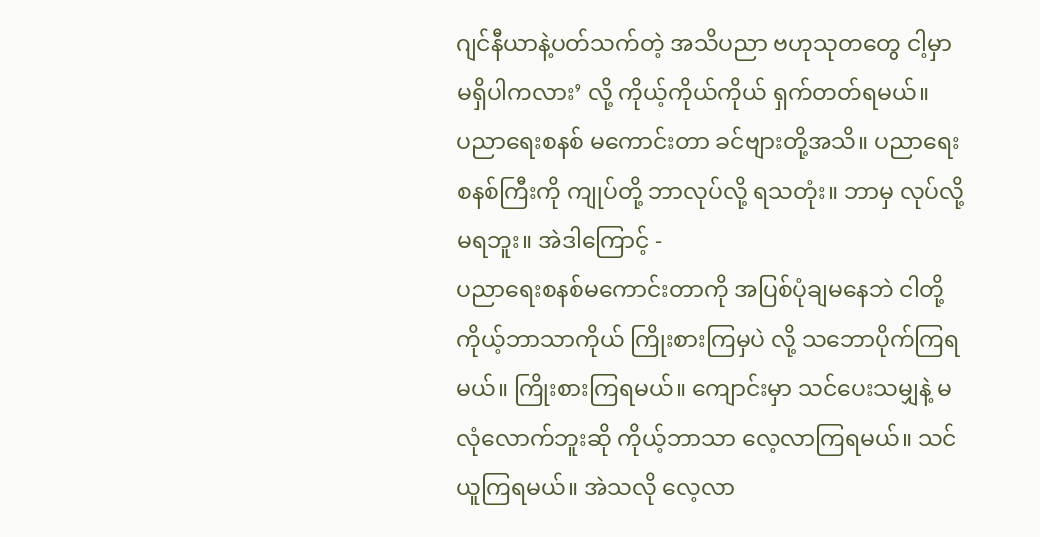ဂျင်နီယာနဲ့ပတ်သက်တဲ့ အသိပညာ ဗဟုသုတတွေ ငါ့မှာ မရှိပါကလား’ လို့ ကိုယ့်ကိုယ်ကိုယ် ရှက်တတ်ရမယ်။
ပညာရေးစနစ် မကောင်းတာ ခင်ဗျားတို့အသိ။ ပညာရေးစနစ်ကြီးကို ကျုပ်တို့ ဘာလုပ်လို့ ရသတုံး။ ဘာမှ လုပ်လို့ မရဘူး။ အဲဒါကြောင့် -
ပညာရေးစနစ်မကောင်းတာကို အပြစ်ပုံချမနေဘဲ ငါတို့ ကိုယ့်ဘာသာကိုယ် ကြိုးစားကြမှပဲ လို့ သဘောပိုက်ကြရမယ်။ ကြိုးစားကြရမယ်။ ကျောင်းမှာ သင်ပေးသမျှနဲ့ မလုံလောက်ဘူးဆို ကိုယ့်ဘာသာ လေ့လာကြရမယ်။ သင်ယူကြရမယ်။ အဲသလို လေ့လာ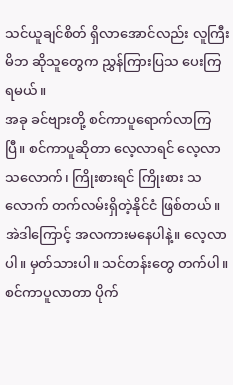သင်ယူချင်စိတ် ရှိလာအောင်လည်း လူကြီးမိဘ ဆိုသူတွေက ညွှန်ကြားပြသ ပေးကြရမယ်။
အခု ခင်ဗျားတို့ စင်ကာပူရောက်လာကြပြီ။ စင်ကာပူဆိုတာ လေ့လာရင် လေ့လာသလောက်၊ ကြိုးစားရင် ကြိုးစား သလောက် တက်လမ်းရှိတဲ့နိုင်ငံ ဖြစ်တယ်။ အဲဒါကြောင့် အလကားမနေပါနဲ့။ လေ့လာပါ။ မှတ်သားပါ။ သင်တန်းတွေ တက်ပါ။ စင်ကာပူလာတာ ပိုက်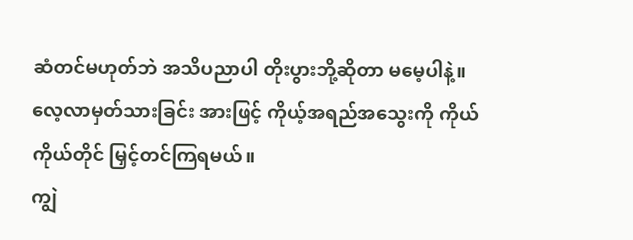ဆံတင်မဟုတ်ဘဲ အသိပညာပါ တိုးပွားဘို့ဆိုတာ မမေ့ပါနဲ့။ လေ့လာမှတ်သားခြင်း အားဖြင့် ကိုယ့်အရည်အသွေးကို ကိုယ်ကိုယ်တိုင် မြှင့်တင်ကြရမယ်။
ကျွဲ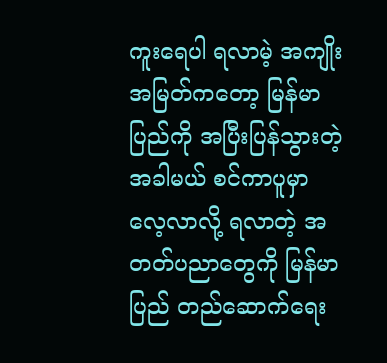ကူးရေပါ ရလာမဲ့ အကျိုးအမြတ်ကတော့ မြန်မာပြည်ကို အပြီးပြန်သွားတဲ့အခါမယ် စင်ကာပူမှာ လေ့လာလို့ ရလာတဲ့ အတတ်ပညာတွေကို မြန်မာပြည် တည်ဆောက်ရေး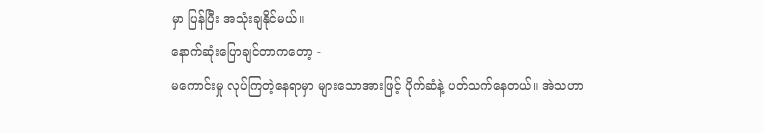မှာ ပြန်ပြီး အသုံးချနိုင်မယ်။
နောက်ဆုံးပြောချင်တာကတော့ -
မကောင်းမှု လုပ်ကြတဲ့နေရာမှာ များသောအားဖြင့် ပိုက်ဆံနဲ့ ပတ်သက်နေတယ်။ အဲသဟာ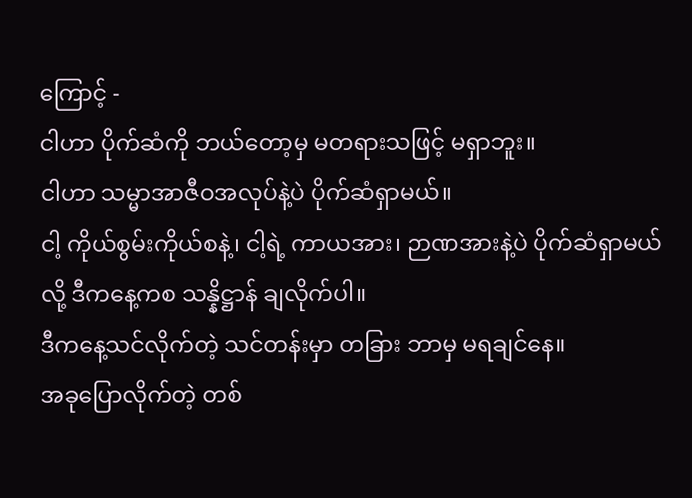ကြောင့် -
ငါဟာ ပိုက်ဆံကို ဘယ်တော့မှ မတရားသဖြင့် မရှာဘူး။
ငါဟာ သမ္မာအာဇီဝအလုပ်နဲ့ပဲ ပိုက်ဆံရှာမယ်။
ငါ့ ကိုယ်စွမ်းကိုယ်စနဲ့၊ ငါ့ရဲ့ ကာယအား၊ ဉာဏအားနဲ့ပဲ ပိုက်ဆံရှာမယ်လို့ ဒီကနေ့ကစ သန္နိဋ္ဌာန် ချလိုက်ပါ။
ဒီကနေ့သင်လိုက်တဲ့ သင်တန်းမှာ တခြား ဘာမှ မရချင်နေ။
အခုပြောလိုက်တဲ့ တစ်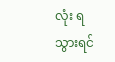လုံး ရသွားရင်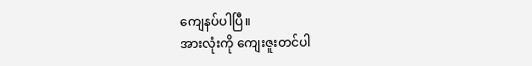ကျေနပ်ပါပြီ။
အားလုံးကို ကျေးဇူးတင်ပါ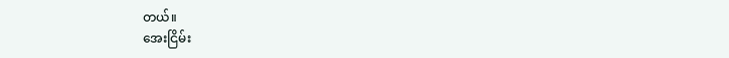တယ်။
အေးငြိမ်း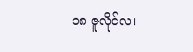၁၈ ဇူလိုင်လ၊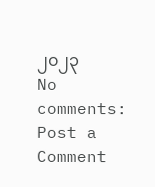၂၀၂၃
No comments:
Post a Comment